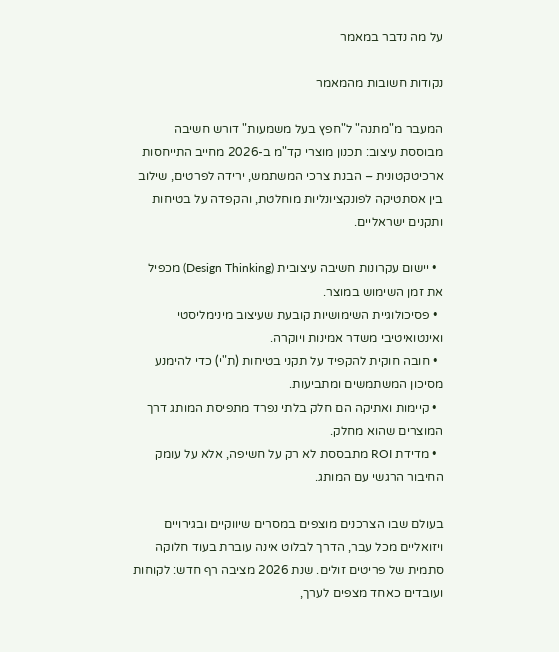על מה נדבר במאמר

נקודות חשובות מהמאמר

המעבר מ"מתנה" ל"חפץ בעל משמעות" דורש חשיבה מבוססת עיצוב: תכנון מוצרי קד"מ ב-2026 מחייב התייחסות ארכיטקטונית – הבנת צרכי המשתמש, ירידה לפרטים, שילוב בין אסתטיקה לפונקציונליות מוחלטת, והקפדה על בטיחות ותקנים ישראליים.

  • יישום עקרונות חשיבה עיצובית (Design Thinking) מכפיל את זמן השימוש במוצר.
  • פסיכולוגיית השימושיות קובעת שעיצוב מינימליסטי ואינטואיטיבי משדר אמינות ויוקרה.
  • חובה חוקית להקפיד על תקני בטיחות (ת"י) כדי להימנע מסיכון המשתמשים ומתביעות.
  • קיימות ואתיקה הם חלק בלתי נפרד מתפיסת המותג דרך המוצרים שהוא מחלק.
  • מדידת ROI מתבססת לא רק על חשיפה, אלא על עומק החיבור הרגשי עם המותג.

בעולם שבו הצרכנים מוצפים במסרים שיווקיים ובגירויים ויזואליים מכל עבר, הדרך לבלוט אינה עוברת בעוד חלוקה סתמית של פריטים זולים. שנת 2026 מציבה רף חדש: לקוחות ועובדים כאחד מצפים לערך,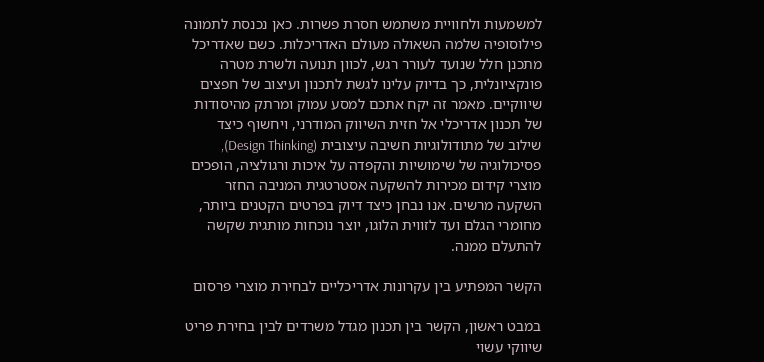למשמעות ולחוויית משתמש חסרת פשרות. כאן נכנסת לתמונה פילוסופיה שלמה השאולה מעולם האדריכלות. כשם שאדריכל מתכנן חלל שנועד לעורר רגש, לכוון תנועה ולשרת מטרה פונקציונלית, כך בדיוק עלינו לגשת לתכנון ועיצוב של חפצים שיווקיים. מאמר זה יקח אתכם למסע עמוק ומרתק מהיסודות של תכנון אדריכלי אל חזית השיווק המודרני, ויחשוף כיצד שילוב של מתודולוגיות חשיבה עיצובית (Design Thinking), פסיכולוגיה של שימושיות והקפדה על איכות ורגולציה, הופכים מוצרי קידום מכירות להשקעה אסטרטגית המניבה החזר השקעה מרשים. אנו נבחן כיצד דיוק בפרטים הקטנים ביותר, מחומרי הגלם ועד לזווית הלוגו, יוצר נוכחות מותגית שקשה להתעלם ממנה.

הקשר המפתיע בין עקרונות אדריכליים לבחירת מוצרי פרסום

במבט ראשון, הקשר בין תכנון מגדל משרדים לבין בחירת פריט שיווקי עשוי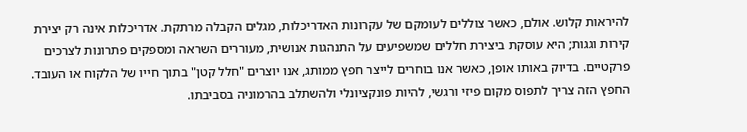להיראות קלוש. אולם, כאשר צוללים לעומקם של עקרונות האדריכלות, מגלים הקבלה מרתקת. אדריכלות אינה רק יצירת קירות וגגות; היא עוסקת ביצירת חללים שמשפיעים על התנהגות אנושית, מעוררים השראה ומספקים פתרונות לצרכים פרקטיים. בדיוק באותו אופן, כאשר אנו בוחרים לייצר חפץ ממותג, אנו יוצרים "חלל קטן" בתוך חייו של הלקוח או העובד. החפץ הזה צריך לתפוס מקום פיזי ורגשי, להיות פונקציונלי ולהשתלב בהרמוניה בסביבתו.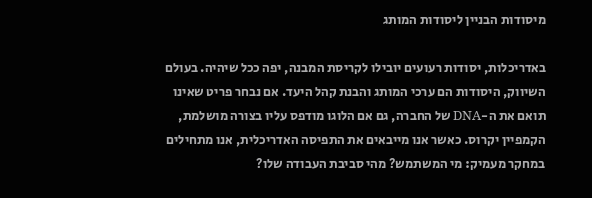מיסודות הבניין ליסודות המותג

באדריכלות, יסודות רעועים יובילו לקריסת המבנה, יפה ככל שיהיה. בעולם השיווק, היסודות הם ערכי המותג והבנת קהל היעד. אם נבחר פריט שאינו תואם את ה-DNA של החברה, גם אם הלוגו מודפס עליו בצורה מושלמת, הקמפיין יקרוס. כאשר אנו מייבאים את התפיסה האדריכלית, אנו מתחילים במחקר מעמיק: מי המשתמש? מהי סביבת העבודה שלו?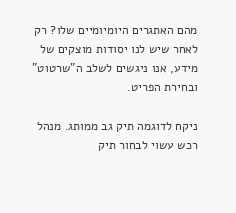מהם האתגרים היומיומיים שלו? רק לאחר שיש לנו יסודות מוצקים של מידע, אנו ניגשים לשלב ה"שרטוט" ובחירת הפריט.

ניקח לדוגמה תיק גב ממותג. מנהל רכש עשוי לבחור תיק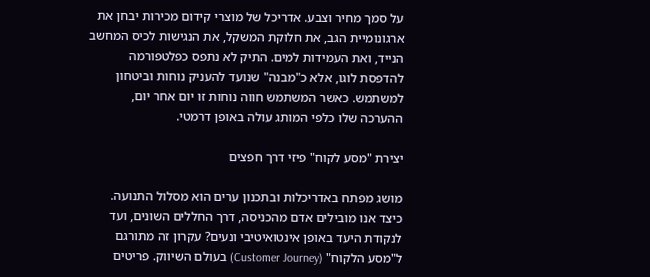על סמך מחיר וצבע. אדריכל של מוצרי קידום מכירות יבחן את ארגונומיית הגב, את חלוקת המשקל, את הנגישות לכיס המחשב הנייד, ואת העמידות למים. התיק לא נתפס כפלטפורמה להדפסת לוגו, אלא כ"מבנה" שנועד להעניק נוחות וביטחון למשתמש. כאשר המשתמש חווה נוחות זו יום אחר יום, ההערכה שלו כלפי המותג עולה באופן דרמטי.

יצירת "מסע לקוח" פיזי דרך חפצים

מושג מפתח באדריכלות ובתכנון ערים הוא מסלול התנועה. כיצד אנו מובילים אדם מהכניסה, דרך החללים השונים, ועד לנקודת היעד באופן אינטואיטיבי ונעים? עקרון זה מתורגם ל"מסע הלקוח" (Customer Journey) בעולם השיווק. פריטים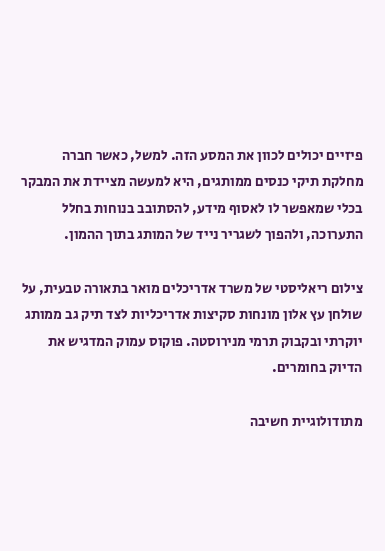פיזיים יכולים לכוון את המסע הזה. למשל, כאשר חברה מחלקת תיקי כנסים ממותגים, היא למעשה מציידת את המבקר בכלי שמאפשר לו לאסוף מידע, להסתובב בנוחות בחלל התערוכה, ולהפוך לשגריר נייד של המותג בתוך ההמון.

צילום ריאליסטי של משרד אדריכלים מואר בתאורה טבעית, על שולחן עץ אלון מונחות סקיצות אדריכליות לצד תיק גב ממותג יוקרתי ובקבוק תרמי מנירוסטה. פוקוס עמוק המדגיש את הדיוק בחומרים.

מתודולוגיית חשיבה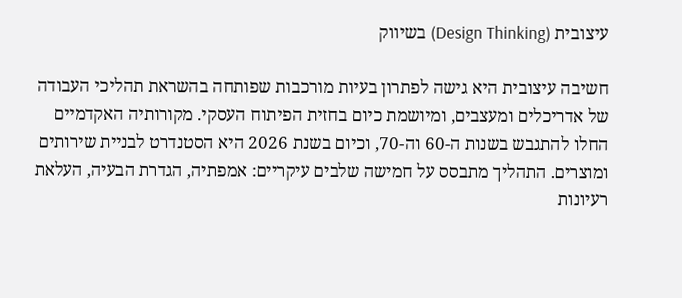עיצובית (Design Thinking) בשיווק

חשיבה עיצובית היא גישה לפתרון בעיות מורכבות שפותחה בהשראת תהליכי העבודה של אדריכלים ומעצבים, ומיושמת כיום בחזית הפיתוח העסקי. מקורותיה האקדמיים החלו להתגבש בשנות ה-60 וה-70, וכיום בשנת 2026 היא הסטנדרט לבניית שירותים ומוצרים. התהליך מתבסס על חמישה שלבים עיקריים: אמפתיה, הגדרת הבעיה, העלאת רעיונות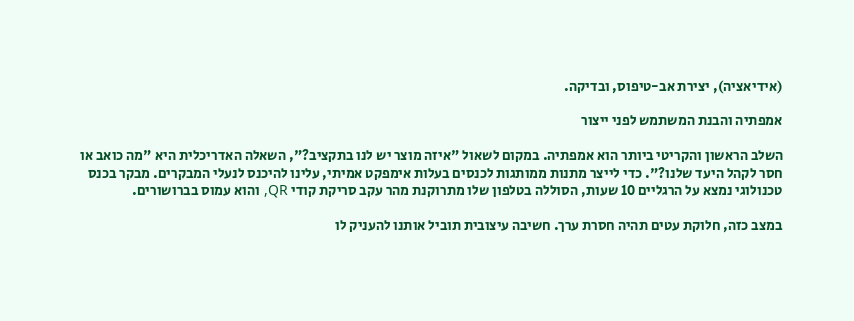(אידיאציה), יצירת אב-טיפוס, ובדיקה.

אמפתיה והבנת המשתמש לפני ייצור

השלב הראשון והקריטי ביותר הוא אמפתיה. במקום לשאול "איזה מוצר יש לנו בתקציב?", השאלה האדריכלית היא "מה כואב או חסר לקהל היעד שלנו?". כדי לייצר מתנות ממותגות לכנסים בעלות אימפקט אמיתי, עלינו להיכנס לנעלי המבקרים. מבקר בכנס טכנולוגי נמצא על הרגליים 10 שעות, הסוללה בטלפון שלו מתרוקנת מהר עקב סריקת קודי QR, והוא עמוס בברושורים.

במצב כזה, חלוקת עטים תהיה חסרת ערך. חשיבה עיצובית תוביל אותנו להעניק לו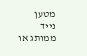מטען נייד ממותג או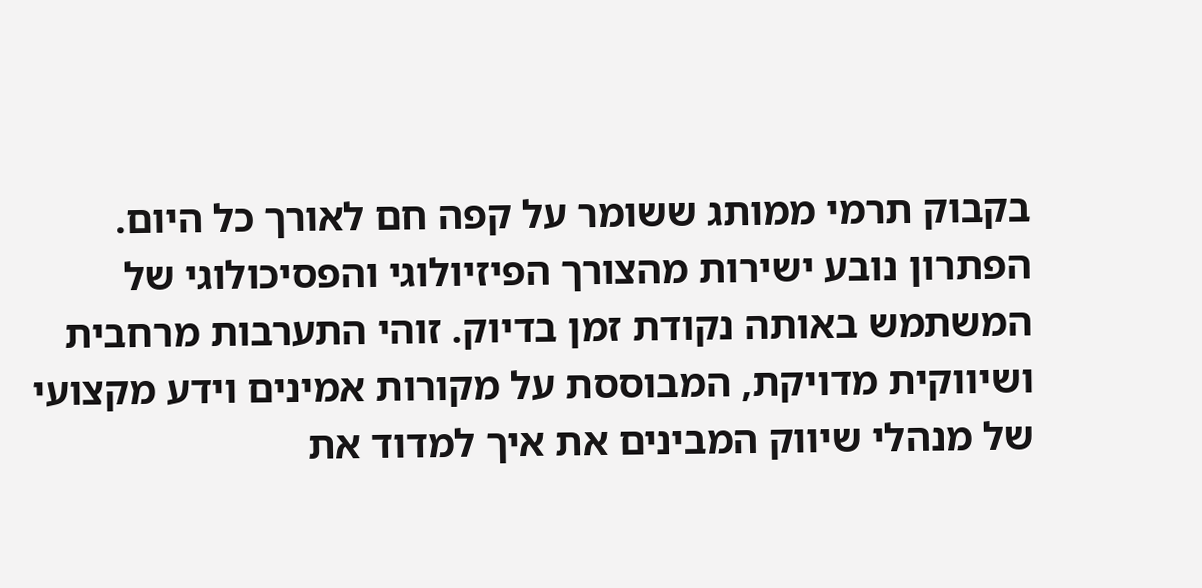בקבוק תרמי ממותג ששומר על קפה חם לאורך כל היום. הפתרון נובע ישירות מהצורך הפיזיולוגי והפסיכולוגי של המשתמש באותה נקודת זמן בדיוק. זוהי התערבות מרחבית ושיווקית מדויקת, המבוססת על מקורות אמינים וידע מקצועי של מנהלי שיווק המבינים את איך למדוד את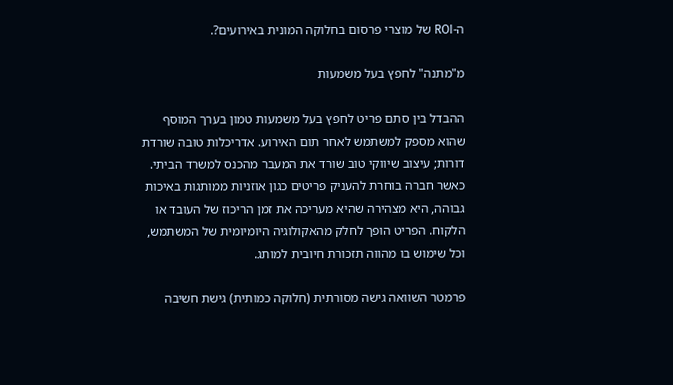ה-ROI של מוצרי פרסום בחלוקה המונית באירועים?.

מ"מתנה" לחפץ בעל משמעות

ההבדל בין סתם פריט לחפץ בעל משמעות טמון בערך המוסף שהוא מספק למשתמש לאחר תום האירוע. אדריכלות טובה שורדת דורות; עיצוב שיווקי טוב שורד את המעבר מהכנס למשרד הביתי. כאשר חברה בוחרת להעניק פריטים כגון אוזניות ממותגות באיכות גבוהה, היא מצהירה שהיא מעריכה את זמן הריכוז של העובד או הלקוח. הפריט הופך לחלק מהאקולוגיה היומיומית של המשתמש, וכל שימוש בו מהווה תזכורת חיובית למותג.

פרמטר השוואה גישה מסורתית (חלוקה כמותית) גישת חשיבה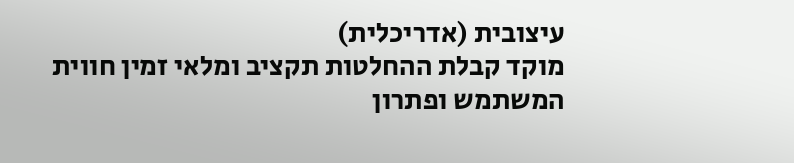עיצובית (אדריכלית)
מוקד קבלת ההחלטות תקציב ומלאי זמין חווית המשתמש ופתרון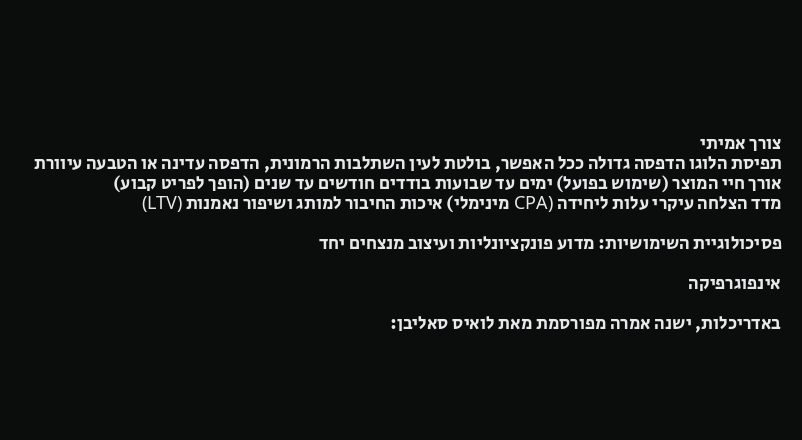צורך אמיתי
תפיסת הלוגו הדפסה גדולה ככל האפשר, בולטת לעין השתלבות הרמונית, הדפסה עדינה או הטבעה עיוורת
אורך חיי המוצר (שימוש בפועל) ימים עד שבועות בודדים חודשים עד שנים (הופך לפריט קבוע)
מדד הצלחה עיקרי עלות ליחידה (CPA מינימלי) איכות החיבור למותג ושיפור נאמנות (LTV)

פסיכולוגיית השימושיות: מדוע פונקציונליות ועיצוב מנצחים יחד

אינפוגרפיקה

באדריכלות, ישנה אמרה מפורסמת מאת לואיס סאליבן: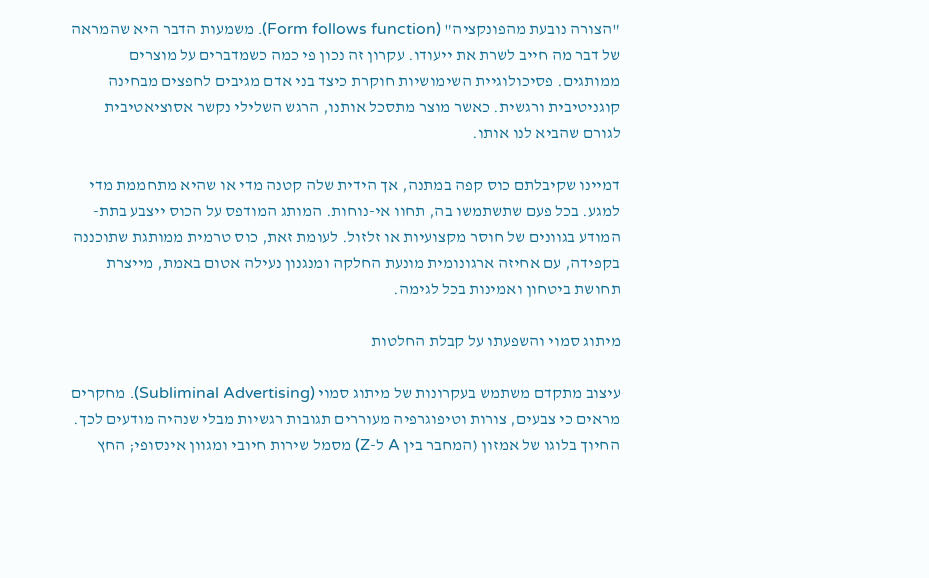"הצורה נובעת מהפונקציה" (Form follows function). משמעות הדבר היא שהמראה של דבר מה חייב לשרת את ייעודו. עקרון זה נכון פי כמה כשמדברים על מוצרים ממותגים. פסיכולוגיית השימושיות חוקרת כיצד בני אדם מגיבים לחפצים מבחינה קוגניטיבית ורגשית. כאשר מוצר מתסכל אותנו, הרגש השלילי נקשר אסוציאטיבית לגורם שהביא לנו אותו.

דמיינו שקיבלתם כוס קפה במתנה, אך הידית שלה קטנה מדי או שהיא מתחממת מדי למגע. בכל פעם שתשתמשו בה, תחוו אי-נוחות. המותג המודפס על הכוס ייצבע בתת-המודע בגוונים של חוסר מקצועיות או זלזול. לעומת זאת, כוס טרמית ממותגת שתוכננה בקפידה, עם אחיזה ארגונומית מונעת החלקה ומנגנון נעילה אטום באמת, מייצרת תחושת ביטחון ואמינות בכל לגימה.

מיתוג סמוי והשפעתו על קבלת החלטות

עיצוב מתקדם משתמש בעקרונות של מיתוג סמוי (Subliminal Advertising). מחקרים מראים כי צבעים, צורות וטיפוגרפיה מעוררים תגובות רגשיות מבלי שנהיה מודעים לכך. החיוך בלוגו של אמזון (המחבר בין A ל-Z) מסמל שירות חיובי ומגוון אינסופי; החץ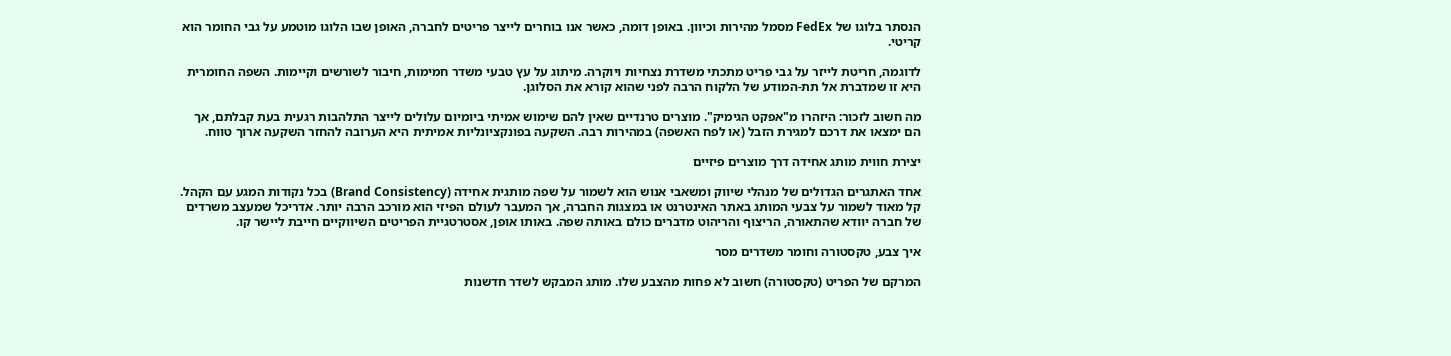הנסתר בלוגו של FedEx מסמל מהירות וכיוון. באופן דומה, כאשר אנו בוחרים לייצר פריטים לחברה, האופן שבו הלוגו מוטמע על גבי החומר הוא קריטי.

לדוגמה, חריטת לייזר על גבי פריט מתכתי משדרת נצחיות ויוקרה. מיתוג על עץ טבעי משדר חמימות, חיבור לשורשים וקיימות. השפה החומרית היא זו שמדברת אל תת-המודע של הלקוח הרבה לפני שהוא קורא את הסלוגן.

מה חשוב לזכור: היזהרו מ"אפקט הגימיק". מוצרים טרנדיים שאין להם שימוש אמיתי ביומיום עלולים לייצר התלהבות רגעית בעת קבלתם, אך הם ימצאו את דרכם למגירת הזבל (או לפח האשפה) במהירות רבה. השקעה בפונקציונליות אמיתית היא הערובה להחזר השקעה ארוך טווח.

יצירת חווית מותג אחידה דרך מוצרים פיזיים

אחד האתגרים הגדולים של מנהלי שיווק ומשאבי אנוש הוא לשמור על שפה מותגית אחידה (Brand Consistency) בכל נקודות המגע עם הקהל. קל מאוד לשמור על צבעי המותג באתר האינטרנט או במצגות החברה, אך המעבר לעולם הפיזי הוא מורכב הרבה יותר. אדריכל שמעצב משרדים של חברה יוודא שהתאורה, הריצוף והריהוט מדברים כולם באותה שפה. באותו אופן, אסטרטגיית הפריטים השיווקיים חייבת ליישר קו.

איך צבע, טקסטורה וחומר משדרים מסר

המרקם של הפריט (טקסטורה) חשוב לא פחות מהצבע שלו. מותג המבקש לשדר חדשנות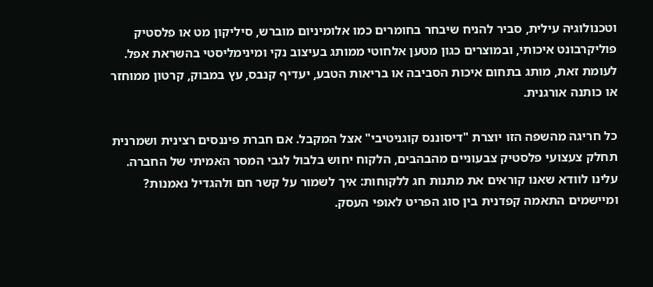וטכנולוגיה עילית, סביר להניח שיבחר בחומרים כמו אלומיניום מוברש, סיליקון מט או פלסטיק פוליקרבונט איכותי, ובמוצרים כגון מטען אלחוטי ממותג בעיצוב נקי ומינימליסטי בהשראת אפל. לעומת זאת, מותג בתחום איכות הסביבה או בריאות הטבע, יעדיף קנבס, עץ במבוק, קרטון ממוחזר או כותנה אורגנית.

כל חריגה מהשפה הזו יוצרת "דיסוננס קוגניטיבי" אצל המקבל. אם חברת פיננסים רצינית ושמרנית תחלק צעצועי פלסטיק צבעוניים מהבהבים, הלקוח יחוש בלבול לגבי המסר האמיתי של החברה. עלינו לוודא שאנו קוראים את מתנות חג ללקוחות: איך לשמור על קשר חם ולהגדיל נאמנות? ומיישמים התאמה קפדנית בין סוג הפריט לאופי העסק.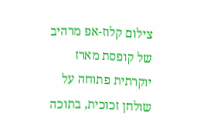צילום קלוז-אפ מרהיב של קופסת מארז יוקרתית פתוחה על שולחן זכוכית, בתוכה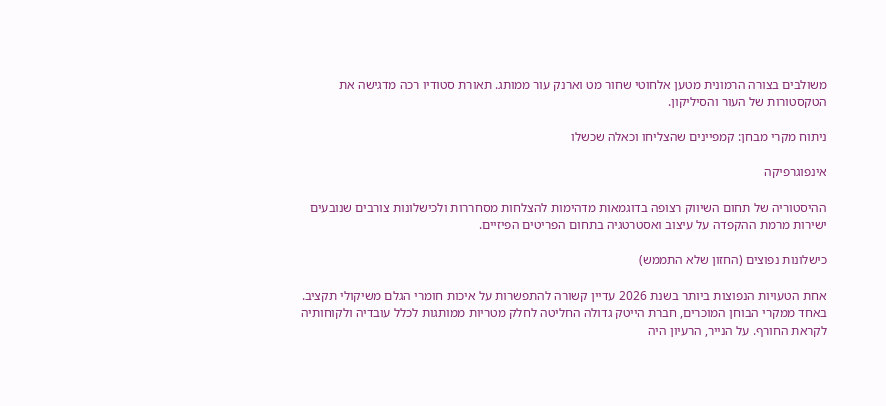משולבים בצורה הרמונית מטען אלחוטי שחור מט וארנק עור ממותג. תאורת סטודיו רכה מדגישה את הטקסטורות של העור והסיליקון.

ניתוח מקרי מבחן: קמפיינים שהצליחו וכאלה שכשלו

אינפוגרפיקה

ההיסטוריה של תחום השיווק רצופה בדוגמאות מדהימות להצלחות מסחררות ולכישלונות צורבים שנובעים ישירות מרמת ההקפדה על עיצוב ואסטרטגיה בתחום הפריטים הפיזיים.

כישלונות נפוצים (החזון שלא התממש)

אחת הטעויות הנפוצות ביותר בשנת 2026 עדיין קשורה להתפשרות על איכות חומרי הגלם משיקולי תקציב. באחד ממקרי הבוחן המוכרים, חברת הייטק גדולה החליטה לחלק מטריות ממותגות לכלל עובדיה ולקוחותיה לקראת החורף. על הנייר, הרעיון היה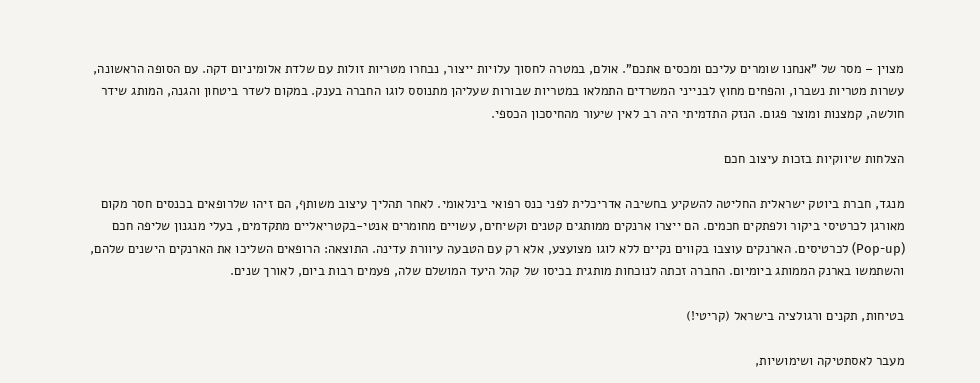מצוין – מסר של "אנחנו שומרים עליכם ומכסים אתכם". אולם, במטרה לחסוך עלויות ייצור, נבחרו מטריות זולות עם שלדת אלומיניום דקה. עם הסופה הראשונה, עשרות מטריות נשברו, והפחים מחוץ לבנייני המשרדים התמלאו במטריות שבורות שעליהן מתנוסס לוגו החברה בענק. במקום לשדר ביטחון והגנה, המותג שידר חולשה, קמצנות ומוצר פגום. הנזק התדמיתי היה רב לאין שיעור מהחיסכון הכספי.

הצלחות שיווקיות בזכות עיצוב חכם

מנגד, חברת ביוטק ישראלית החליטה להשקיע בחשיבה אדריכלית לפני כנס רפואי בינלאומי. לאחר תהליך עיצוב משותף, הם זיהו שלרופאים בכנסים חסר מקום מאורגן לכרטיסי ביקור ולפתקים חכמים. הם ייצרו ארנקים ממותגים קטנים וקשיחים, עשויים מחומרים אנטי-בקטריאליים מתקדמים, בעלי מנגנון שליפה חכם (Pop-up) לכרטיסים. הארנקים עוצבו בקווים נקיים ללא לוגו מצועצע, אלא רק עם הטבעה עיוורת עדינה. התוצאה: הרופאים השליכו את הארנקים הישנים שלהם, והשתמשו בארנק הממותג ביומיום. החברה זכתה לנוכחות מותגית בכיסו של קהל היעד המושלם שלה, פעמים רבות ביום, לאורך שנים.

בטיחות, תקנים ורגולציה בישראל (קריטי!)

מעבר לאסתטיקה ושימושיות,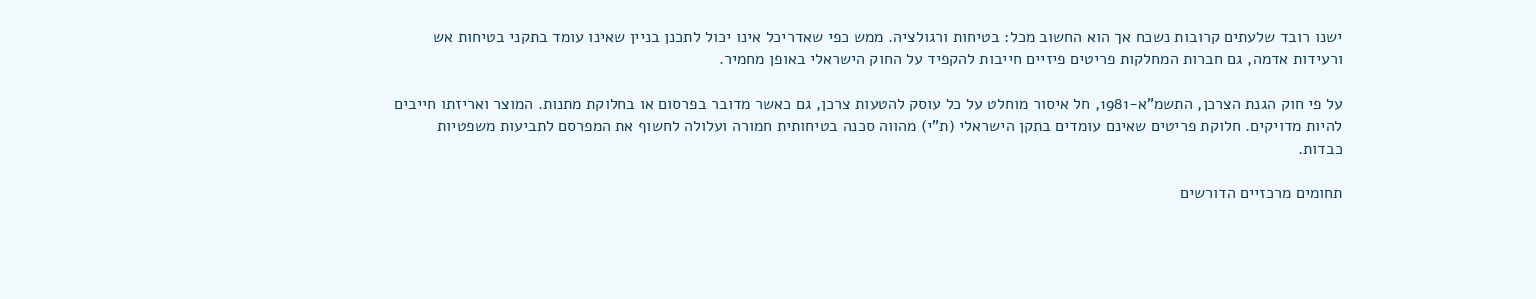ישנו רובד שלעתים קרובות נשכח אך הוא החשוב מכל: בטיחות ורגולציה. ממש כפי שאדריכל אינו יכול לתכנן בניין שאינו עומד בתקני בטיחות אש ורעידות אדמה, גם חברות המחלקות פריטים פיזיים חייבות להקפיד על החוק הישראלי באופן מחמיר.

על פי חוק הגנת הצרכן, התשמ"א-1981, חל איסור מוחלט על כל עוסק להטעות צרכן, גם כאשר מדובר בפרסום או בחלוקת מתנות. המוצר ואריזתו חייבים להיות מדויקים. חלוקת פריטים שאינם עומדים בתקן הישראלי (ת"י) מהווה סכנה בטיחותית חמורה ועלולה לחשוף את המפרסם לתביעות משפטיות כבדות.

תחומים מרכזיים הדורשים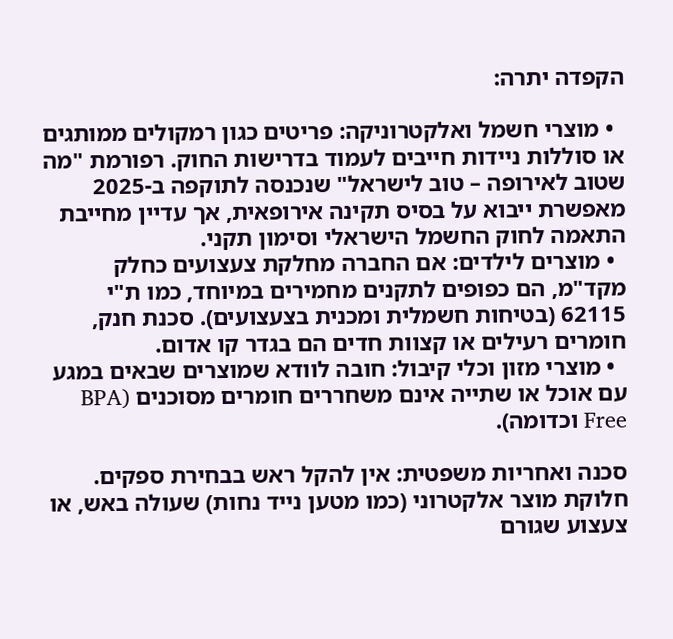הקפדה יתרה:

  • מוצרי חשמל ואלקטרוניקה: פריטים כגון רמקולים ממותגים או סוללות ניידות חייבים לעמוד בדרישות החוק. רפורמת "מה שטוב לאירופה – טוב לישראל" שנכנסה לתוקפה ב-2025 מאפשרת ייבוא על בסיס תקינה אירופאית, אך עדיין מחייבת התאמה לחוק החשמל הישראלי וסימון תקני.
  • מוצרים לילדים: אם החברה מחלקת צעצועים כחלק מקד"מ, הם כפופים לתקנים מחמירים במיוחד, כמו ת"י 62115 (בטיחות חשמלית ומכנית בצעצועים). סכנת חנק, חומרים רעילים או קצוות חדים הם בגדר קו אדום.
  • מוצרי מזון וכלי קיבול: חובה לוודא שמוצרים שבאים במגע עם אוכל או שתייה אינם משחררים חומרים מסוכנים (BPA Free וכדומה).

סכנה ואחריות משפטית: אין להקל ראש בבחירת ספקים. חלוקת מוצר אלקטרוני (כמו מטען נייד נחות) שעולה באש, או צעצוע שגורם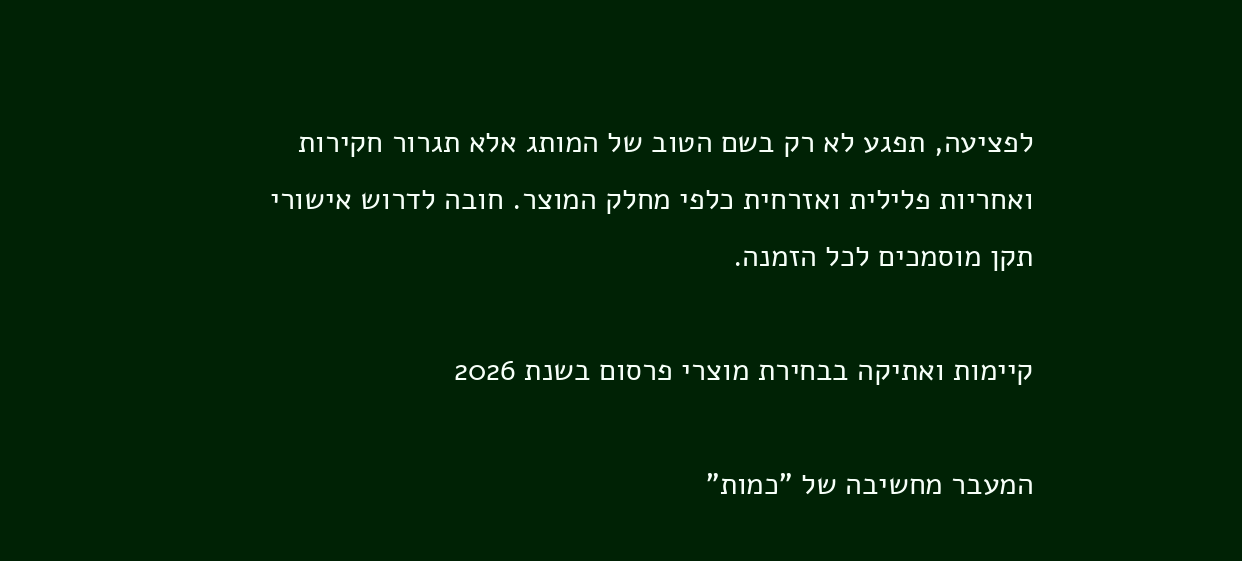לפציעה, תפגע לא רק בשם הטוב של המותג אלא תגרור חקירות ואחריות פלילית ואזרחית כלפי מחלק המוצר. חובה לדרוש אישורי תקן מוסמכים לכל הזמנה.

קיימות ואתיקה בבחירת מוצרי פרסום בשנת 2026

המעבר מחשיבה של "כמות"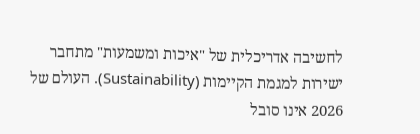לחשיבה אדריכלית של "איכות ומשמעות" מתחבר ישירות למגמת הקיימות (Sustainability). העולם של 2026 אינו סובל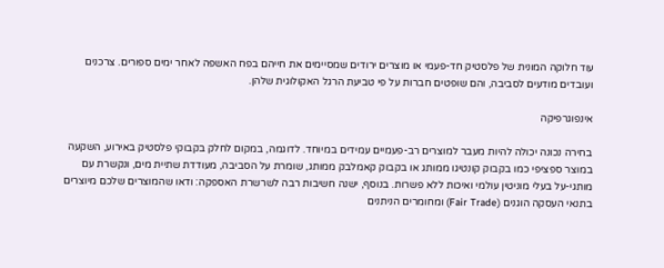עוד חלוקה המונית של פלסטיק חד-פעמי או מוצרים ירודים שמסיימים את חייהם בפח האשפה לאחר ימים ספורים. צרכנים ועובדים מודעים לסביבה, והם שופטים חברות על פי טביעת הרגל האקולוגית שלהן.

אינפוגרפיקה

בחירה נכונה יכולה להיות מעבר למוצרים רב-פעמיים עמידים במיוחד. לדוגמה, במקום לחלק בקבוקי פלסטיק באירוע, השקעה במוצר ספציפי כמו בקבוק קונטיגו ממותג או בקבוק קאמלבק ממותג, שומרת על הסביבה, מעודדת שתיית מים, ונקשרת עם מותגי-על בעלי מוניטין עולמי ואיכות ללא פשרות. בנוסף, ישנה חשיבות רבה לשרשרת האספקה: ודאו שהמוצרים שלכם מיוצרים בתנאי העסקה הוגנים (Fair Trade) ומחומרים הניתנים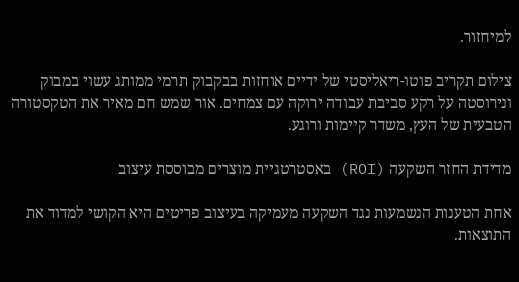למיחזור.

צילום תקריב פוטו-ריאליסטי של ידיים אוחזות בבקבוק תרמי ממותג עשוי במבוק ונירוסטה על רקע סביבת עבודה ירוקה עם צמחים. אור שמש חם מאיר את הטקסטורה הטבעית של העץ, משדר קיימות ורוגע.

מדידת החזר השקעה (ROI) באסטרטגיית מוצרים מבוססת עיצוב

אחת הטענות הנשמעות נגד השקעה מעמיקה בעיצוב פריטים היא הקושי למדוד את התוצאות.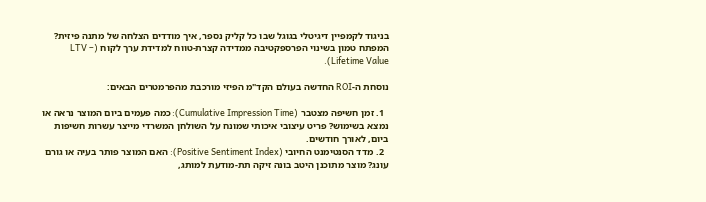בניגוד לקמפיין דיגיטלי בגוגל שבו כל קליק נספר, איך מודדים הצלחה של מתנה פיזית? המפתח טמון בשינוי הפרספקטיבה ממדידה קצרת-טווח למדידת ערך לקוח (LTV – Lifetime Value).

נוסחת ה-ROI החדשה בעולם הקד"מ הפיזי מורכבת מהפרמטרים הבאים:

  1. זמן חשיפה מצטבר (Cumulative Impression Time): כמה פעמים ביום המוצר נראה או נמצא בשימוש? פריט עיצובי איכותי שמונח על השולחן המשרדי מייצר עשרות חשיפות ביום, לאורך חודשים.
  2. מדד הסנטימנט החיובי (Positive Sentiment Index): האם המוצר פותר בעיה או גורם עונג? מוצר מתוכנן היטב בונה זיקה תת-מודעת למותג,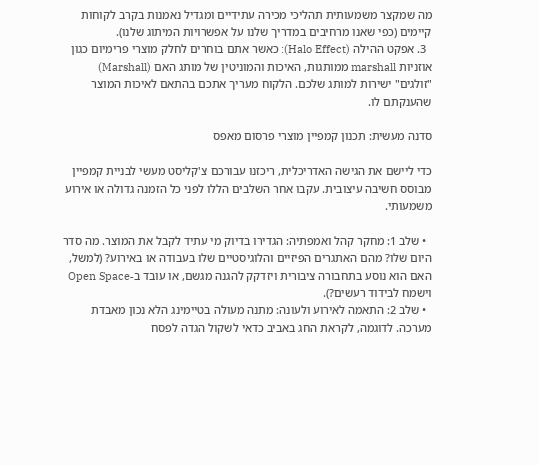מה שמקצר משמעותית תהליכי מכירה עתידיים ומגדיל נאמנות בקרב לקוחות קיימים (כפי שאנו מרחיבים במדריך שלנו על אפשרויות המיתוג שלנו).
  3. אפקט ההילה (Halo Effect): כאשר אתם בוחרים לחלק מוצרי פרימיום כגון אוזניות marshall ממותגות, האיכות והמוניטין של מותג האם (Marshall) "זולגים" ישירות למותג שלכם. הלקוח מעריך אתכם בהתאם לאיכות המוצר שהענקתם לו.

סדנה מעשית: תכנון קמפיין מוצרי פרסום מאפס

כדי ליישם את הגישה האדריכלית, ריכזנו עבורכם צ'קליסט מעשי לבניית קמפיין מבוסס חשיבה עיצובית. עקבו אחר השלבים הללו לפני כל הזמנה גדולה או אירוע משמעותי.

  • שלב 1: מחקר קהל ואמפתיה: הגדירו בדיוק מי עתיד לקבל את המוצר. מה סדר היום שלו? מהם האתגרים הפיזיים והלוגיסטיים שלו בעבודה או באירוע? (למשל, האם הוא נוסע בתחבורה ציבורית ויזדקק להגנה מגשם, או עובד ב-Open Space וישמח לבידוד רעשים?).
  • שלב 2: התאמה לאירוע ולעונה: מתנה מעולה בטיימינג הלא נכון מאבדת מערכה. לדוגמה, לקראת החג באביב כדאי לשקול הגדה לפסח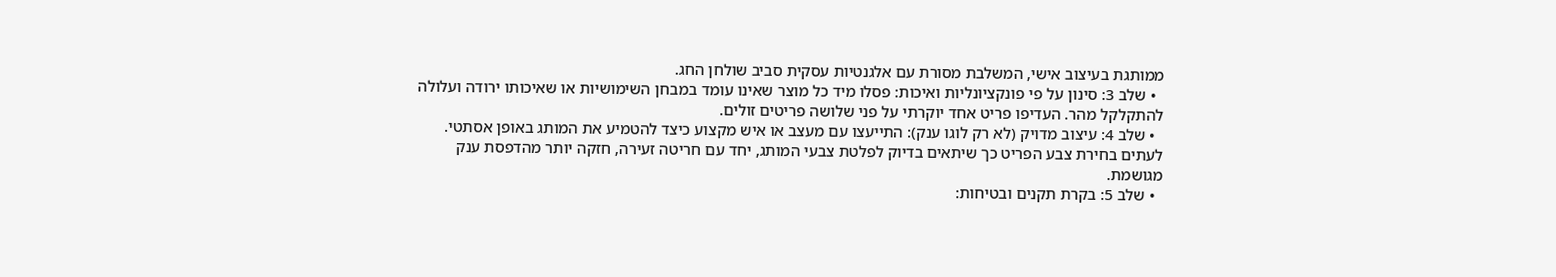ממותגת בעיצוב אישי, המשלבת מסורת עם אלגנטיות עסקית סביב שולחן החג.
  • שלב 3: סינון על פי פונקציונליות ואיכות: פסלו מיד כל מוצר שאינו עומד במבחן השימושיות או שאיכותו ירודה ועלולה להתקלקל מהר. העדיפו פריט אחד יוקרתי על פני שלושה פריטים זולים.
  • שלב 4: עיצוב מדויק (לא רק לוגו ענק): התייעצו עם מעצב או איש מקצוע כיצד להטמיע את המותג באופן אסתטי. לעתים בחירת צבע הפריט כך שיתאים בדיוק לפלטת צבעי המותג, יחד עם חריטה זעירה, חזקה יותר מהדפסת ענק מגושמת.
  • שלב 5: בקרת תקנים ובטיחות: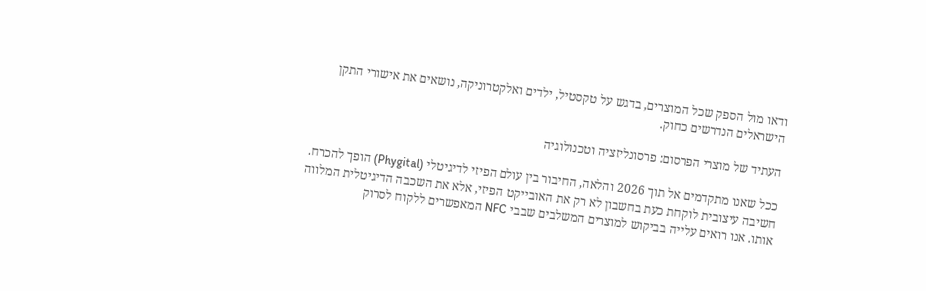ודאו מול הספק שכל המוצרים, בדגש על טקסטיל, ילדים ואלקטרוניקה, נושאים את אישורי התקן הישראלים הנדרשים כחוק.

העתיד של מוצרי הפרסום: פרסונליזציה וטכנולוגיה

ככל שאנו מתקדמים אל תוך 2026 והלאה, החיבור בין עולם הפיזי לדיגיטלי (Phygital) הופך להכרח. חשיבה עיצובית לוקחת כעת בחשבון לא רק את האובייקט הפיזי, אלא את השכבה הדיגיטלית המלווה אותו. אנו רואים עלייה בביקוש למוצרים המשלבים שבבי NFC המאפשרים ללקוח לסרוק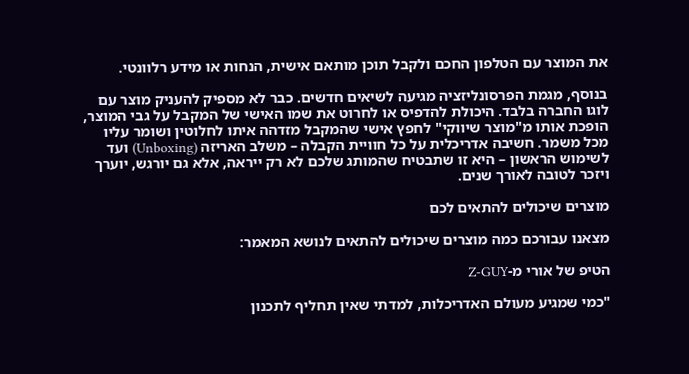את המוצר עם הטלפון החכם ולקבל תוכן מותאם אישית, הנחות או מידע רלוונטי.

בנוסף, מגמת הפרסונליזציה מגיעה לשיאים חדשים. כבר לא מספיק להעניק מוצר עם לוגו החברה בלבד. היכולת להדפיס או לחרוט את שמו האישי של המקבל על גבי המוצר, הופכת אותו מ"מוצר שיווקי" לחפץ אישי שהמקבל מזדהה איתו לחלוטין ושומר עליו מכל משמר. חשיבה אדריכלית על כל חוויית הקבלה – משלב האריזה (Unboxing) ועד לשימוש הראשון – היא זו שתבטיח שהמותג שלכם לא רק ייראה, אלא גם יורגש, יוערך ויזכר לטובה לאורך שנים.

מוצרים שיכולים להתאים לכם

מצאנו עבורכם כמה מוצרים שיכולים להתאים לנושא המאמר:

הטיפ של אורי מ-Z-GUY

"כמי שמגיע מעולם האדריכלות, למדתי שאין תחליף לתכנון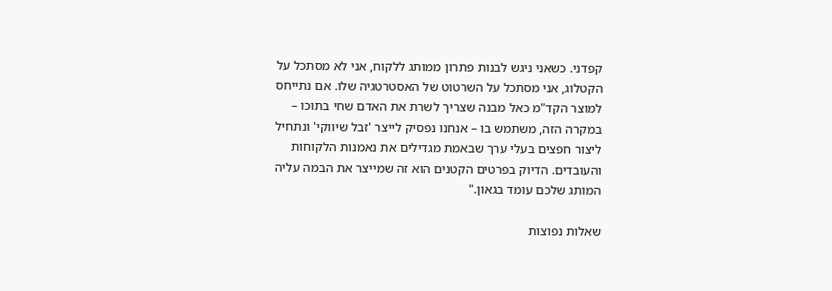קפדני. כשאני ניגש לבנות פתרון ממותג ללקוח, אני לא מסתכל על הקטלוג, אני מסתכל על השרטוט של האסטרטגיה שלו. אם נתייחס למוצר הקד"מ כאל מבנה שצריך לשרת את האדם שחי בתוכו – במקרה הזה, משתמש בו – אנחנו נפסיק לייצר 'זבל שיווקי' ונתחיל ליצור חפצים בעלי ערך שבאמת מגדילים את נאמנות הלקוחות והעובדים. הדיוק בפרטים הקטנים הוא זה שמייצר את הבמה עליה המותג שלכם עומד בגאון."

שאלות נפוצות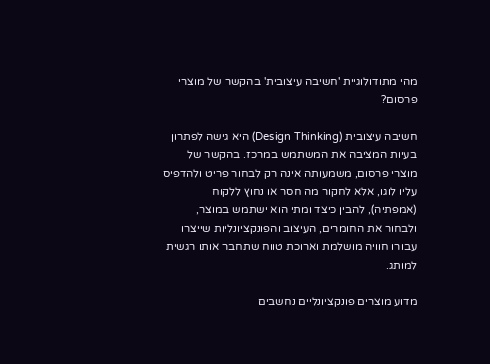מהי מתודולוגיית 'חשיבה עיצובית' בהקשר של מוצרי פרסום?

חשיבה עיצובית (Design Thinking) היא גישה לפתרון בעיות המציבה את המשתמש במרכז. בהקשר של מוצרי פרסום, משמעותה אינה רק לבחור פריט ולהדפיס עליו לוגו, אלא לחקור מה חסר או נחוץ ללקוח (אמפתיה), להבין כיצד ומתי הוא ישתמש במוצר, ולבחור את החומרים, העיצוב והפונקציונליות שייצרו עבורו חוויה מושלמת וארוכת טווח שתחבר אותו רגשית למותג.

מדוע מוצרים פונקציונליים נחשבים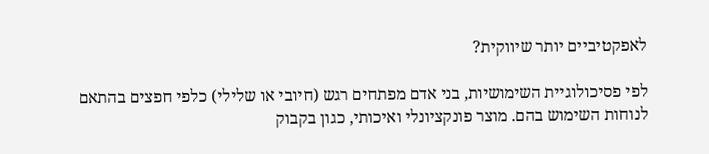לאפקטיביים יותר שיווקית?

לפי פסיכולוגיית השימושיות, בני אדם מפתחים רגש (חיובי או שלילי) כלפי חפצים בהתאם לנוחות השימוש בהם. מוצר פונקציונלי ואיכותי, כגון בקבוק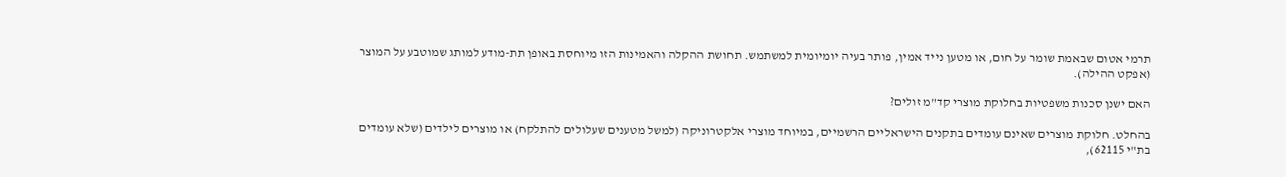תרמי אטום שבאמת שומר על חום, או מטען נייד אמין, פותר בעיה יומיומית למשתמש. תחושת ההקלה והאמינות הזו מיוחסת באופן תת-מודע למותג שמוטבע על המוצר (אפקט ההילה).

האם ישנן סכנות משפטיות בחלוקת מוצרי קד"מ זולים?

בהחלט. חלוקת מוצרים שאינם עומדים בתקנים הישראליים הרשמיים, במיוחד מוצרי אלקטרוניקה (למשל מטענים שעלולים להתלקח) או מוצרים לילדים (שלא עומדים בת"י 62115),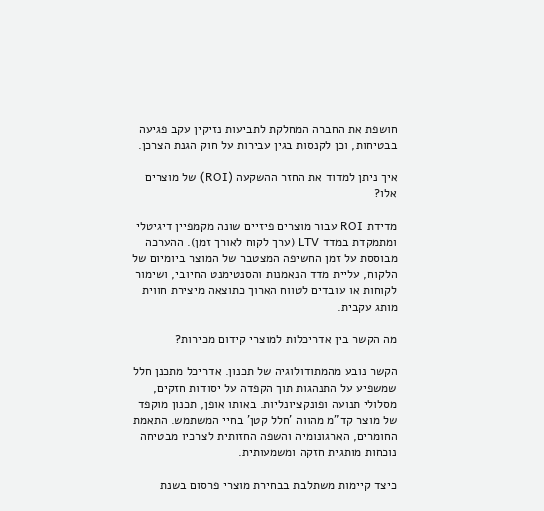חושפת את החברה המחלקת לתביעות נזיקין עקב פגיעה בבטיחות, וכן לקנסות בגין עבירות על חוק הגנת הצרכן.

איך ניתן למדוד את החזר ההשקעה (ROI) של מוצרים אלו?

מדידת ROI עבור מוצרים פיזיים שונה מקמפיין דיגיטלי ומתמקדת במדד LTV (ערך לקוח לאורך זמן). ההערכה מבוססת על זמן החשיפה המצטבר של המוצר ביומיום של הלקוח, עליית מדד הנאמנות והסנטימנט החיובי, ושימור לקוחות או עובדים לטווח הארוך כתוצאה מיצירת חווית מותג עקבית.

מה הקשר בין אדריכלות למוצרי קידום מכירות?

הקשר נובע מהמתודולוגיה של תכנון. אדריכל מתכנן חלל שמשפיע על התנהגות תוך הקפדה על יסודות חזקים, מסלולי תנועה ופונקציונליות. באותו אופן, תכנון מוקפד של מוצר קד"מ מהווה 'חלל קטן' בחיי המשתמש. התאמת החומרים, הארגונומיה והשפה החזותית לצרכיו מבטיחה נוכחות מותגית חזקה ומשמעותית.

כיצד קיימות משתלבת בבחירת מוצרי פרסום בשנת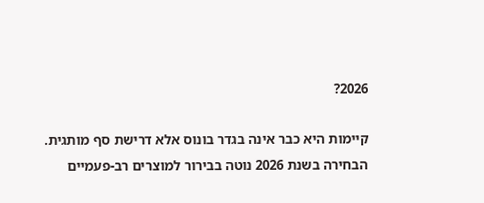2026?

קיימות היא כבר אינה בגדר בונוס אלא דרישת סף מותגית. הבחירה בשנת 2026 נוטה בבירור למוצרים רב-פעמיים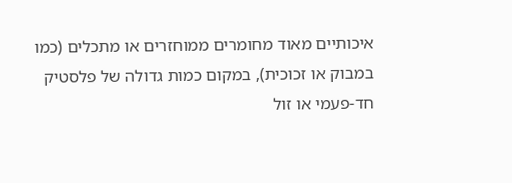איכותיים מאוד מחומרים ממוחזרים או מתכלים (כמו במבוק או זכוכית), במקום כמות גדולה של פלסטיק חד-פעמי או זול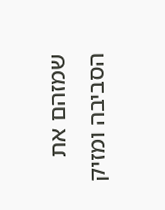שמזהם את הסביבה ומזיק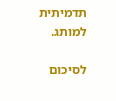תדמיתית למותג.

לסיכום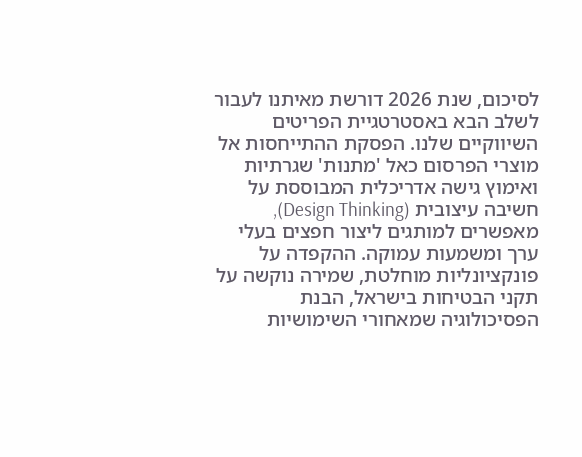לסיכום, שנת 2026 דורשת מאיתנו לעבור לשלב הבא באסטרטגיית הפריטים השיווקיים שלנו. הפסקת ההתייחסות אל מוצרי הפרסום כאל 'מתנות' שגרתיות ואימוץ גישה אדריכלית המבוססת על חשיבה עיצובית (Design Thinking), מאפשרים למותגים ליצור חפצים בעלי ערך ומשמעות עמוקה. ההקפדה על פונקציונליות מוחלטת, שמירה נוקשה על תקני הבטיחות בישראל, הבנת הפסיכולוגיה שמאחורי השימושיות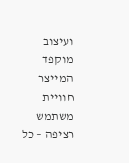ועיצוב מוקפד המייצר חוויית משתמש רציפה – כל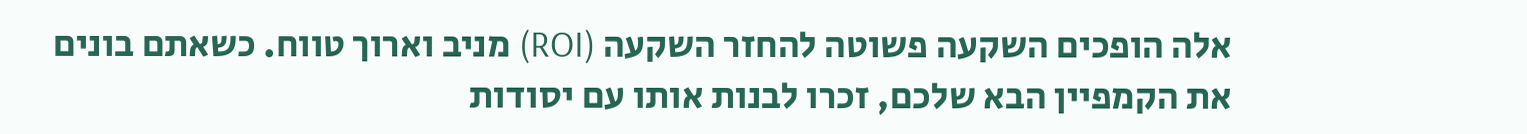אלה הופכים השקעה פשוטה להחזר השקעה (ROI) מניב וארוך טווח. כשאתם בונים את הקמפיין הבא שלכם, זכרו לבנות אותו עם יסודות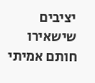יציבים שישאירו חותם אמיתי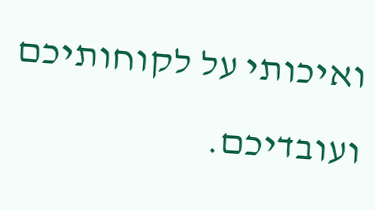ואיכותי על לקוחותיכם ועובדיכם.